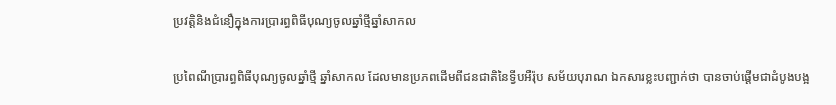ប្រវត្តិនិងជំនឿក្នុងការប្រារព្ធពិធីបុណ្យចូលឆ្នាំថ្មីឆ្នាំសាកល

ប្រពៃណីប្រារព្ធពិធីបុណ្យចូលឆ្នាំថ្មី ឆ្នាំសាកល ដែលមានប្រភពដើមពីជនជាតិនៃទ្វីបអឺរ៉ុប សម័យបុរាណ ឯកសារខ្លះបញ្ជាក់ថា បានចាប់ផ្ដើមជាដំបូងបង្អ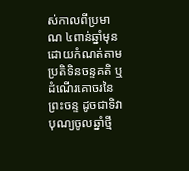ស់កាលពីប្រមាណ ៤ពាន់ឆ្នាំមុន ដោយកំណត់តាមប្រតិទិនចន្ទគតិ ឬដំណើរគោចរនៃព្រះចន្ទ ដូចជាទិវាបុណ្យចូលឆ្នាំថ្មី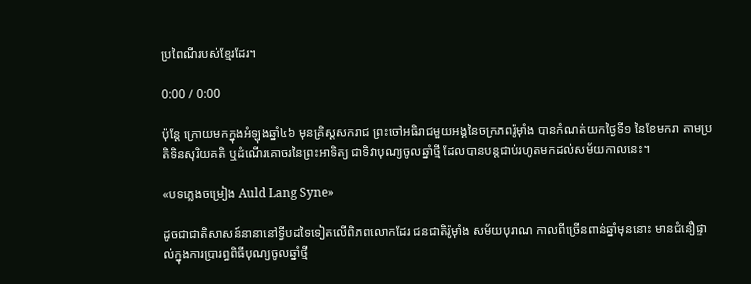ប្រពៃណីរបស់ខ្មែរដែរ។

0:00 / 0:00

ប៉ុន្តែ ក្រោយមកក្នុងអំឡុងឆ្នាំ៤៦ មុនគ្រិស្តសករាជ ព្រះចៅអធិរាជមួយអង្គនៃចក្រភពរ៉ូម៉ាំង បានកំណត់យកថ្ងៃទី១ នៃខែមករា តាមប្រតិទិនសុរិយគតិ ឬដំណើរគោចរនៃព្រះអាទិត្យ ជាទិវាបុណ្យចូលឆ្នាំថ្មី ដែលបានបន្តជាប់រហូតមកដល់សម័យកាលនេះ។

«បទភ្លេងចម្រៀង Auld Lang Syne»

ដូចជាជាតិសាសន៍នានានៅទ្វីបដទៃទៀតលើពិភពលោកដែរ ជនជាតិរ៉ូម៉ាំង សម័យបុរាណ កាលពីច្រើនពាន់ឆ្នាំមុននោះ មានជំនឿផ្ទាល់ក្នុងការប្រារព្ធពិធីបុណ្យចូលឆ្នាំថ្មី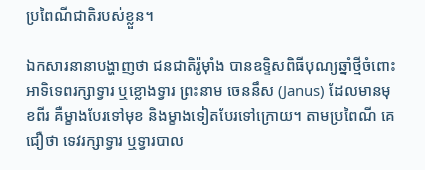ប្រពៃណីជាតិរបស់ខ្លួន។

ឯកសារនានាបង្ហាញថា ជនជាតិរ៉ូម៉ាំង បានឧទ្ទិសពិធីបុណ្យឆ្នាំថ្មីចំពោះអាទិទេពរក្សាទ្វារ ឬខ្លោងទ្វារ ព្រះនាម ចេននឹស (Janus) ដែលមានមុខពីរ គឺម្ខាងបែរទៅមុខ និងម្ខាងទៀតបែរទៅក្រោយ។ តាមប្រពៃណី គេជឿថា ទេវរក្សាទ្វារ ឬទ្វារបាល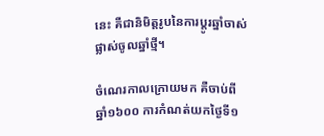នេះ គឺជានិមិត្តរូបនៃការប្ដូរឆ្នាំចាស់ ផ្លាស់ចូលឆ្នាំថ្មី។

ចំណេរកាលក្រោយមក គឺចាប់ពីឆ្នាំ១៦០០ ការកំណត់យកថ្ងៃទី១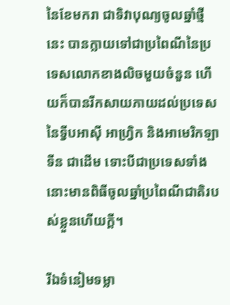នៃខែមករា ជាទិវាបុណ្យចូលឆ្នាំថ្មីនេះ បានក្លាយទៅជាប្រពៃណីនៃប្រទេសលោកខាងលិចមួយចំនួន ហើយក៏បានរីកសាយភាយដល់ប្រទេសនៃទ្វីបអាស៊ី អាហ្វ្រិក និងអាមេរិកឡាទីន ជាដើម ទោះបីជាប្រទេសទាំងនោះមានពិធីចូលឆ្នាំប្រពៃណីជាតិរបស់ខ្លួនហើយក្តី។

រីឯទំនៀមទម្លា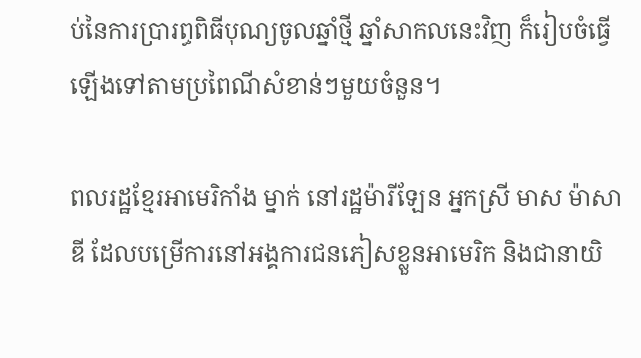ប់នៃការប្រារព្ធពិធីបុណ្យចូលឆ្នាំថ្មី ឆ្នាំសាកលនេះវិញ ក៏រៀបចំធ្វើឡើងទៅតាមប្រពៃណីសំខាន់ៗមួយចំនួន។

ពលរដ្ឋខ្មែរអាមេរិកាំង ម្នាក់ នៅរដ្ឋម៉ារីឡែន អ្នកស្រី មាស ម៉ាសាឌី ដែលបម្រើការនៅអង្គការជនភៀសខ្លួនអាមេរិក និងជានាយិ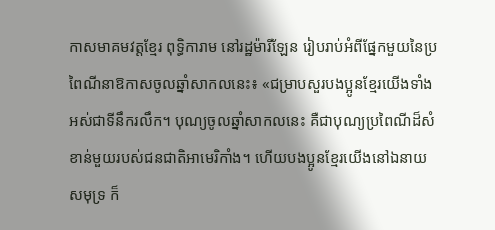កាសមាគមវត្តខ្មែរ ពុទ្ធិការាម នៅរដ្ឋម៉ារីឡែន រៀបរាប់អំពីផ្នែកមួយនៃប្រពៃណីនាឱកាសចូលឆ្នាំសាកលនេះ៖ «ជម្រាបសួរបងប្អូនខ្មែរយើងទាំងអស់ជាទីនឹករលឹក។ បុណ្យចូលឆ្នាំសាកលនេះ គឺជាបុណ្យប្រពៃណីដ៏សំខាន់មួយរបស់ជនជាតិអាមេរិកាំង។ ហើយបងប្អូនខ្មែរយើងនៅឯនាយសមុទ្រ ក៏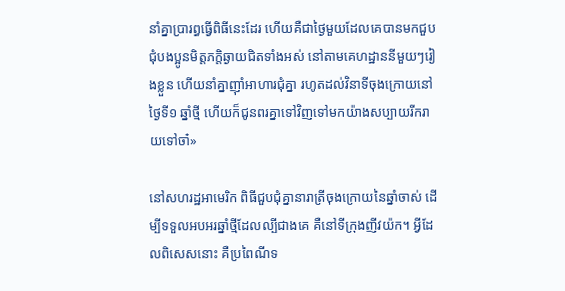នាំគ្នាប្រារព្ធធ្វើពិធីនេះដែរ ហើយគឺជាថ្ងៃមួយដែលគេបានមកជួបជុំបងប្អូនមិត្តភក្ដិឆ្ងាយជិតទាំងអស់ នៅតាមគេហដ្ឋាននីមួយៗរៀងខ្លួន ហើយនាំគ្នាញ៉ាំអាហារជុំគ្នា រហូតដល់វិនាទីចុងក្រោយនៅថ្ងៃទី១ ឆ្នាំថ្មី ហើយក៏ជូនពរគ្នាទៅវិញទៅមកយ៉ាងសប្បាយរីករាយទៅចា៎»

នៅសហរដ្ឋអាមេរិក ពិធីជួបជុំគ្នានារាត្រីចុងក្រោយនៃឆ្នាំចាស់ ដើម្បីទទួលអបអរឆ្នាំថ្មីដែលល្បីជាងគេ គឺនៅទីក្រុងញីវយ៉ក។ អ្វីដែលពិសេសនោះ គឺប្រពៃណីទ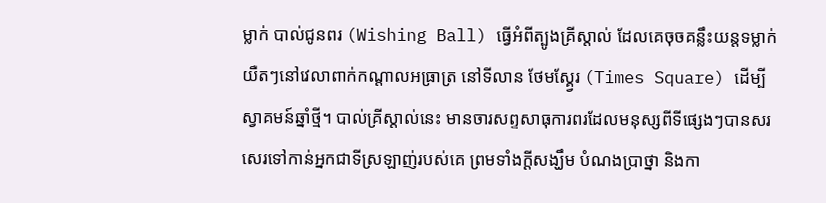ម្លាក់ បាល់ជូនពរ (Wishing Ball) ធ្វើអំពីត្បូងគ្រីស្តាល់ ដែលគេចុចគន្លឹះយន្តទម្លាក់យឺតៗនៅវេលាពាក់កណ្ដាលអធ្រាត្រ នៅទីលាន ថែមស្គ្វែរ (Times Square) ដើម្បីស្វាគមន៍ឆ្នាំថ្មី។ បាល់គ្រីស្តាល់នេះ មានចារសព្ទសាធុការពរដែលមនុស្សពីទីផ្សេងៗបានសរសេរទៅកាន់អ្នកជាទីស្រឡាញ់របស់គេ ព្រមទាំងក្ដីសង្ឃឹម បំណងប្រាថ្នា និងកា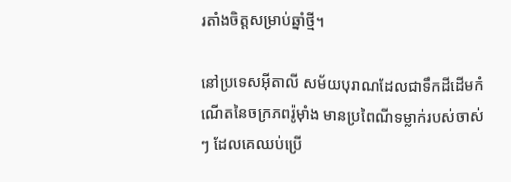រតាំងចិត្តសម្រាប់ឆ្នាំថ្មី។

នៅប្រទេសអ៊ីតាលី សម័យបុរាណដែលជាទឹកដីដើមកំណើតនៃចក្រភពរ៉ូម៉ាំង មានប្រពៃណីទម្លាក់របស់ចាស់ៗ ដែលគេឈប់ប្រើ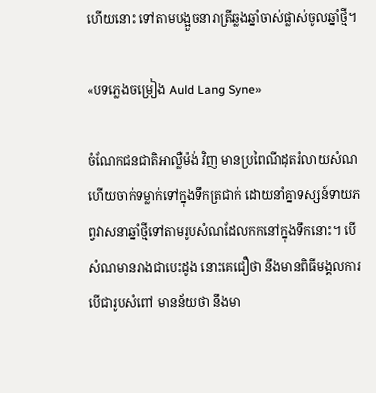ហើយនោះ ទៅតាមបង្អួចនារាត្រីឆ្លងឆ្នាំចាស់ផ្លាស់ចូលឆ្នាំថ្មី។

«បទភ្លេងចម្រៀង Auld Lang Syne»

ចំណែកជនជាតិអាល្លឺម៉ង់ វិញ មានប្រពៃណីដុតរំលាយសំណ ហើយចាក់ទម្លាក់ទៅក្នុងទឹកត្រជាក់ ដោយនាំគ្នាទស្សន៍ទាយភព្វវាសនាឆ្នាំថ្មីទៅតាមរូបសំណដែលកកនៅក្នុងទឹកនោះ។ បើសំណមានរាងជាបេះដូង នោះគេជឿថា នឹងមានពិធីមង្គលការ បើជារូបសំពៅ មានន័យថា នឹងមា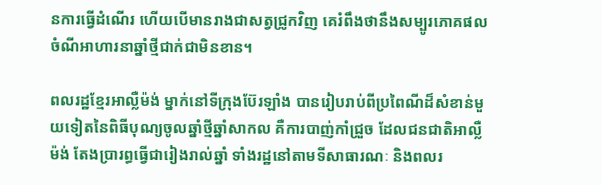នការធ្វើដំណើរ ហើយបើមានរាងជាសត្វជ្រូកវិញ គេរំពឹងថានឹងសម្បូរភោគផល ចំណីអាហារនាឆ្នាំថ្មីជាក់ជាមិនខាន។

ពលរដ្ឋខ្មែរអាល្លឺម៉ង់ ម្នាក់នៅទីក្រុងប៊ែរឡាំង បានរៀបរាប់ពីប្រពៃណីដ៏សំខាន់មួយទៀតនៃពិធីបុណ្យចូលឆ្នាំថ្មីឆ្នាំសាកល គឺការបាញ់កាំជ្រួច ដែលជនជាតិអាល្លឺម៉ង់ តែងប្រារព្ធធ្វើជារៀងរាល់ឆ្នាំ ទាំងរដ្ឋនៅតាមទីសាធារណៈ និងពលរ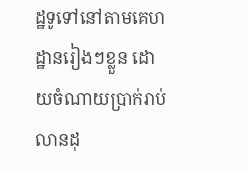ដ្ឋទូទៅនៅតាមគេហដ្ឋានរៀងៗខ្លួន ដោយចំណាយប្រាក់រាប់លានដុ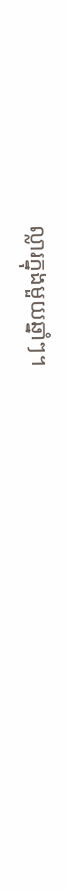ល្លារក្នុងមួយឆ្នាំៗ។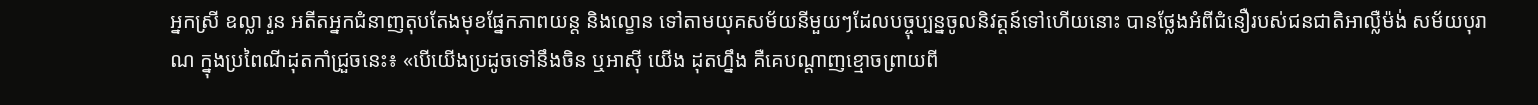អ្នកស្រី ឧល្លា រួន អតីតអ្នកជំនាញតុបតែងមុខផ្នែកភាពយន្ត និងល្ខោន ទៅតាមយុគសម័យនីមួយៗដែលបច្ចុប្បន្នចូលនិវត្តន៍ទៅហើយនោះ បានថ្លែងអំពីជំនឿរបស់ជនជាតិអាល្លឺម៉ង់ សម័យបុរាណ ក្នុងប្រពៃណីដុតកាំជ្រួចនេះ៖ «បើយើងប្រដូចទៅនឹងចិន ឬអាស៊ី យើង ដុតហ្នឹង គឺគេបណ្ដាញខ្មោចព្រាយពី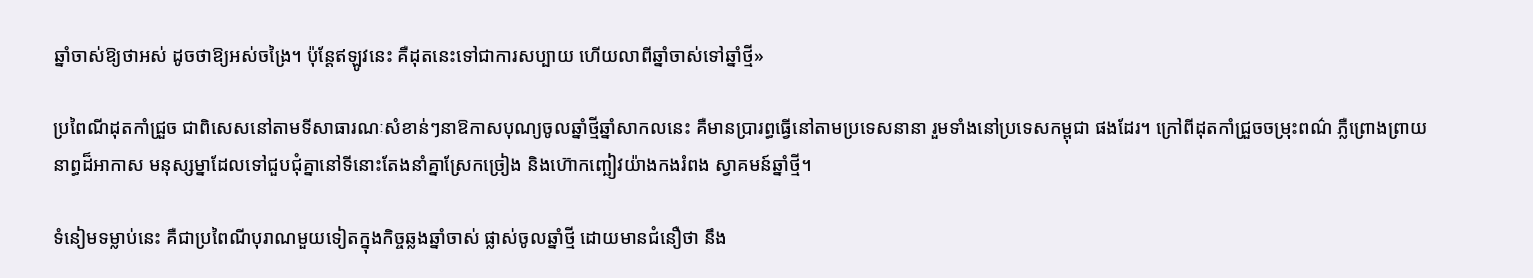ឆ្នាំចាស់ឱ្យថាអស់ ដូចថាឱ្យអស់ចង្រៃ។ ប៉ុន្តែឥឡូវនេះ គឺដុតនេះទៅជាការសប្បាយ ហើយលាពីឆ្នាំចាស់ទៅឆ្នាំថ្មី»

ប្រពៃណីដុតកាំជ្រួច ជាពិសេសនៅតាមទីសាធារណៈសំខាន់ៗនាឱកាសបុណ្យចូលឆ្នាំថ្មីឆ្នាំសាកលនេះ គឺមានប្រារព្ធធ្វើនៅតាមប្រទេសនានា រួមទាំងនៅប្រទេសកម្ពុជា ផងដែរ។ ក្រៅពីដុតកាំជ្រួចចម្រុះពណ៌ ភ្លឺព្រោងព្រាយនាព្ធដ៏អាកាស មនុស្សម្នាដែលទៅជួបជុំគ្នានៅទីនោះតែងនាំគ្នាស្រែកច្រៀង និងហ៊ោកញ្ឆៀវយ៉ាងកងរំពង ស្វាគមន៍ឆ្នាំថ្មី។

ទំនៀមទម្លាប់នេះ គឺជាប្រពៃណីបុរាណមួយទៀតក្នុងកិច្ចឆ្លងឆ្នាំចាស់ ផ្លាស់ចូលឆ្នាំថ្មី ដោយមានជំនឿថា នឹង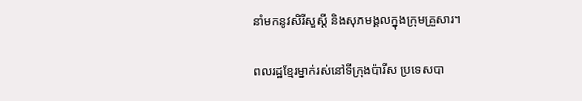នាំមកនូវសិរីសួស្ដី និងសុភមង្គលក្នុងក្រុមគ្រួសារ។

ពលរដ្ឋខ្មែរម្នាក់រស់នៅទីក្រុងប៉ារីស ប្រទេសបា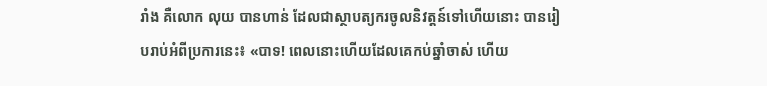រាំង គឺលោក លុយ បានហាន់ ដែលជាស្ថាបត្យករចូលនិវត្តន៍ទៅហើយនោះ បានរៀបរាប់អំពីប្រការនេះ៖ «បាទ! ពេលនោះហើយដែលគេកប់ឆ្នាំចាស់ ហើយ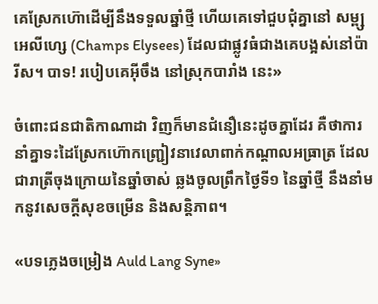គេស្រែកហ៊ោដើម្បីនឹងទទួលឆ្នាំថ្មី ហើយគេទៅជួបជុំគ្នានៅ សម្ព្ស អេលីហ្សេ (Champs Elysees) ដែលជាផ្លូវធំជាងគេបង្អស់នៅប៉ារីស។ បាទ! របៀបគេអ៊ីចឹង នៅស្រុកបារាំង នេះ»

ចំពោះជនជាតិកាណាដា វិញក៏មានជំនឿនេះដូចគ្នាដែរ គឺថាការនាំគ្នាទះដៃស្រែកហ៊ោកញ្ជ្រៀវនាវេលាពាក់កណ្ដាលអធ្រាត្រ ដែលជារាត្រីចុងក្រោយនៃឆ្នាំចាស់ ឆ្លងចូលព្រឹកថ្ងៃទី១ នៃឆ្នាំថ្មី នឹងនាំមកនូវសេចក្តីសុខចម្រើន និងសន្តិភាព។

«បទភ្លេងចម្រៀង Auld Lang Syne»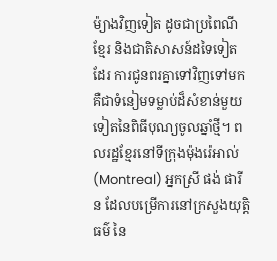ម៉្យាងវិញទៀត ដូចជាប្រពៃណីខ្មែរ និងជាតិសាសន៍ដទៃទៀតដែរ ការជូនពរគ្នាទៅវិញទៅមក គឺជាទំនៀមទម្លាប់ដ៏សំខាន់មួយទៀតនៃពិធីបុណ្យចូលឆ្នាំថ្មី។ ពលរដ្ឋខ្មែរនៅទីក្រុងម៉ុងរ៉េអាល់ (Montreal) អ្នកស្រី ផង់ ផារីន ដែលបម្រើការនៅក្រសួងយុត្តិធម៌ នៃ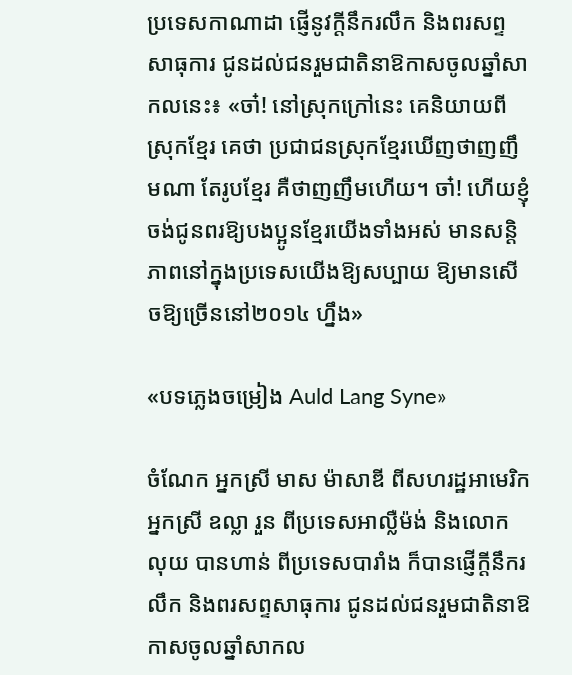ប្រទេសកាណាដា ផ្ញើនូវក្តីនឹករលឹក និងពរសព្ទសាធុការ ជូនដល់ជនរួមជាតិនាឱកាសចូលឆ្នាំសាកលនេះ៖ «ចា៎! នៅស្រុកក្រៅនេះ គេនិយាយពីស្រុកខ្មែរ គេថា ប្រជាជនស្រុកខ្មែរឃើញថាញញឹមណា តែរូបខ្មែរ គឺថាញញឹមហើយ។ ចា៎! ហើយខ្ញុំចង់ជូនពរឱ្យបងប្អូនខ្មែរយើងទាំងអស់ មានសន្តិភាពនៅក្នុងប្រទេសយើងឱ្យសប្បាយ ឱ្យមានសើចឱ្យច្រើននៅ២០១៤ ហ្នឹង»

«បទភ្លេងចម្រៀង Auld Lang Syne»

ចំណែក អ្នកស្រី មាស ម៉ាសាឌី ពីសហរដ្ឋអាមេរិក អ្នកស្រី ឧល្លា រួន ពីប្រទេសអាល្លឺម៉ង់ និងលោក លុយ បានហាន់ ពីប្រទេសបារាំង ក៏បានផ្ញើក្តីនឹករលឹក និងពរសព្ទសាធុការ ជូនដល់ជនរួមជាតិនាឱកាសចូលឆ្នាំសាកល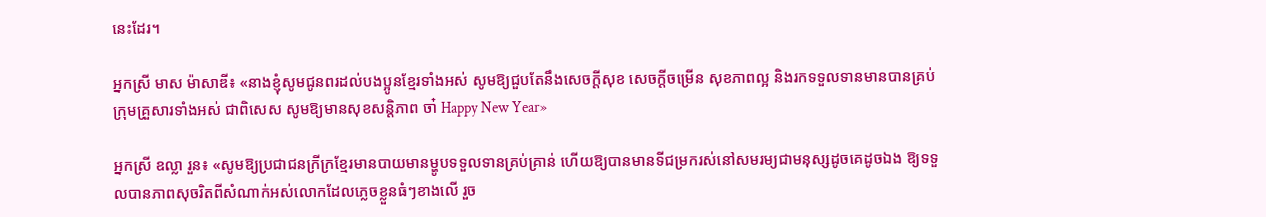នេះដែរ។

អ្នកស្រី មាស ម៉ាសាឌី៖ «នាងខ្ញុំសូមជូនពរដល់បងប្អូនខ្មែរទាំងអស់ សូមឱ្យជួបតែនឹងសេចក្តីសុខ សេចក្តីចម្រើន សុខភាពល្អ និងរកទទួលទានមានបានគ្រប់ក្រុមគ្រួសារទាំងអស់ ជាពិសេស សូមឱ្យមានសុខសន្តិភាព ចា៎ Happy New Year»

អ្នកស្រី ឧល្លា រួន៖ «សូមឱ្យប្រជាជនក្រីក្រខ្មែរមានបាយមានម្ហូបទទួលទានគ្រប់គ្រាន់ ហើយឱ្យបានមានទីជម្រករស់នៅសមរម្យជាមនុស្សដូចគេដូចឯង ឱ្យទទួលបានភាពសុចរិតពីសំណាក់អស់លោកដែលភ្លេចខ្លួនធំៗខាងលើ រួច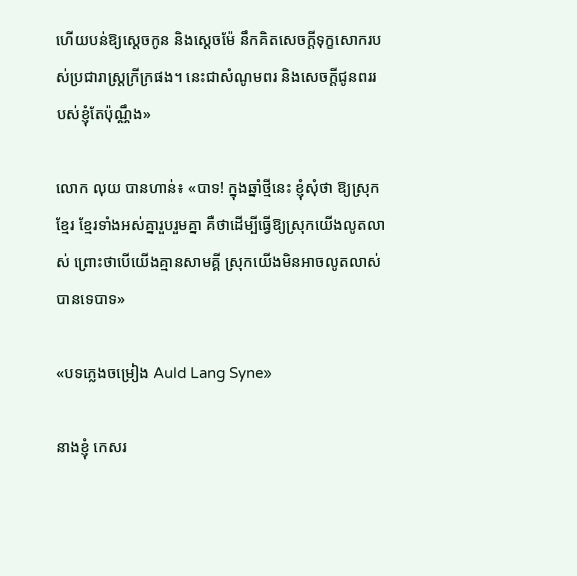ហើយបន់ឱ្យស្ដេចកូន និងស្ដេចម៉ែ នឹកគិតសេចក្តីទុក្ខសោករបស់ប្រជារាស្ត្រក្រីក្រផង។ នេះជាសំណូមពរ និងសេចក្តីជូនពររបស់ខ្ញុំតែប៉ុណ្ណឹង»

លោក លុយ បានហាន់៖ «បាទ! ក្នុងឆ្នាំថ្មីនេះ ខ្ញុំសុំថា ឱ្យស្រុកខ្មែរ ខ្មែរទាំងអស់គ្នារួបរួមគ្នា គឺថាដើម្បីធ្វើឱ្យស្រុកយើងលូតលាស់ ព្រោះថាបើយើងគ្មានសាមគ្គី ស្រុកយើងមិនអាចលូតលាស់បានទេបាទ»

«បទភ្លេងចម្រៀង Auld Lang Syne»

នាងខ្ញុំ កេសរ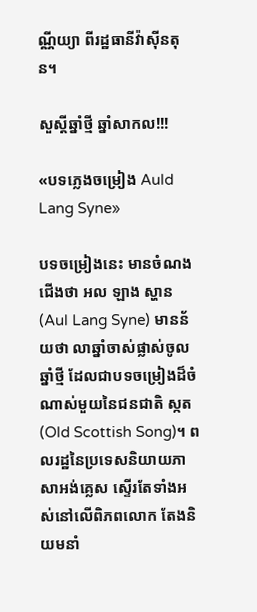ណ្ណីយ្យា ពីរដ្ឋធានីវ៉ាស៊ីនតុន។

សួស្តីឆ្នាំថ្មី ឆ្នាំសាកល!!!

«បទភ្លេងចម្រៀង Auld Lang Syne»

បទចម្រៀងនេះ មានចំណងជើងថា អល ឡាង ស្ហាន (Aul Lang Syne) មានន័យថា លាឆ្នាំចាស់ផ្លាស់ចូលឆ្នាំថ្មី ដែលជាបទចម្រៀងដ៏ចំណាស់មួយនៃជនជាតិ ស្កត (Old Scottish Song)។ ពលរដ្ឋនៃប្រទេសនិយាយភាសាអង់គ្លេស ស្ទើរតែទាំងអស់នៅលើពិភពលោក តែងនិយមនាំ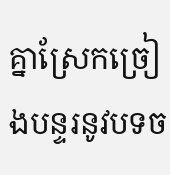គ្នាស្រែកច្រៀងបន្ទរនូវបទច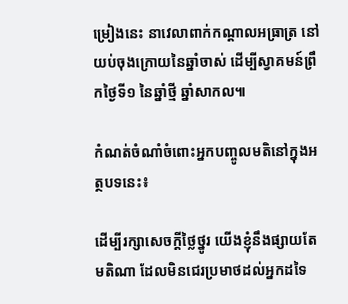ម្រៀងនេះ នាវេលាពាក់កណ្ដាលអធ្រាត្រ នៅយប់ចុងក្រោយនៃឆ្នាំចាស់ ដើម្បីស្វាគមន៍ព្រឹកថ្ងៃទី១ នៃឆ្នាំថ្មី ឆ្នាំសាកល៕

កំណត់ចំណាំចំពោះអ្នកបញ្ចូលមតិនៅក្នុងអត្ថបទនេះ៖

ដើម្បីរក្សាសេចក្ដីថ្លៃថ្នូរ យើងខ្ញុំនឹងផ្សាយតែមតិណា ដែលមិនជេរប្រមាថដល់អ្នកដទៃ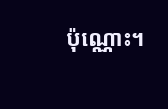ប៉ុណ្ណោះ។